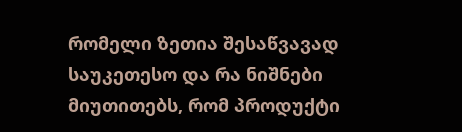რომელი ზეთია შესაწვავად საუკეთესო და რა ნიშნები მიუთითებს, რომ პროდუქტი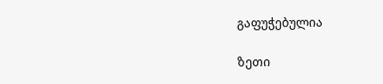გაფუჭებულია

ზეთი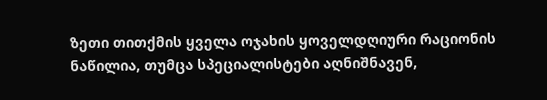ზეთი თითქმის ყველა ოჯახის ყოველდღიური რაციონის ნაწილია, თუმცა სპეციალისტები აღნიშნავენ,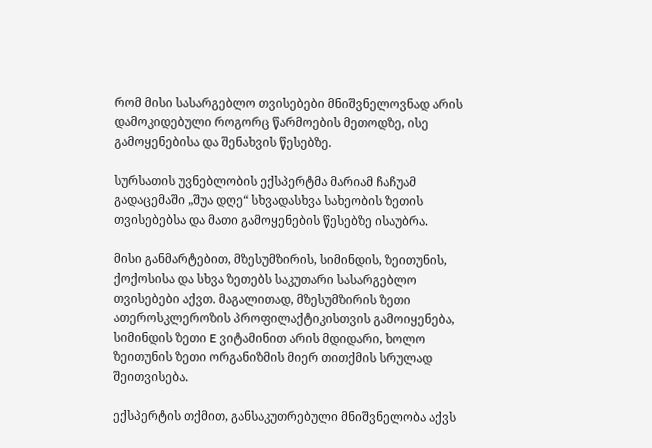რომ მისი სასარგებლო თვისებები მნიშვნელოვნად არის დამოკიდებული როგორც წარმოების მეთოდზე, ისე გამოყენებისა და შენახვის წესებზე.

სურსათის უვნებლობის ექსპერტმა მარიამ ჩაჩუამ გადაცემაში „შუა დღე“ სხვადასხვა სახეობის ზეთის თვისებებსა და მათი გამოყენების წესებზე ისაუბრა.

მისი განმარტებით, მზესუმზირის, სიმინდის, ზეითუნის, ქოქოსისა და სხვა ზეთებს საკუთარი სასარგებლო თვისებები აქვთ. მაგალითად, მზესუმზირის ზეთი ათეროსკლეროზის პროფილაქტიკისთვის გამოიყენება, სიმინდის ზეთი E ვიტამინით არის მდიდარი, ხოლო ზეითუნის ზეთი ორგანიზმის მიერ თითქმის სრულად შეითვისება.

ექსპერტის თქმით, განსაკუთრებული მნიშვნელობა აქვს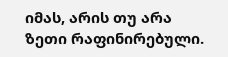იმას, არის თუ არა ზეთი რაფინირებული.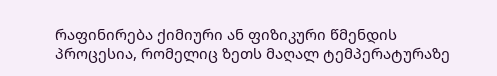რაფინირება ქიმიური ან ფიზიკური წმენდის პროცესია, რომელიც ზეთს მაღალ ტემპერატურაზე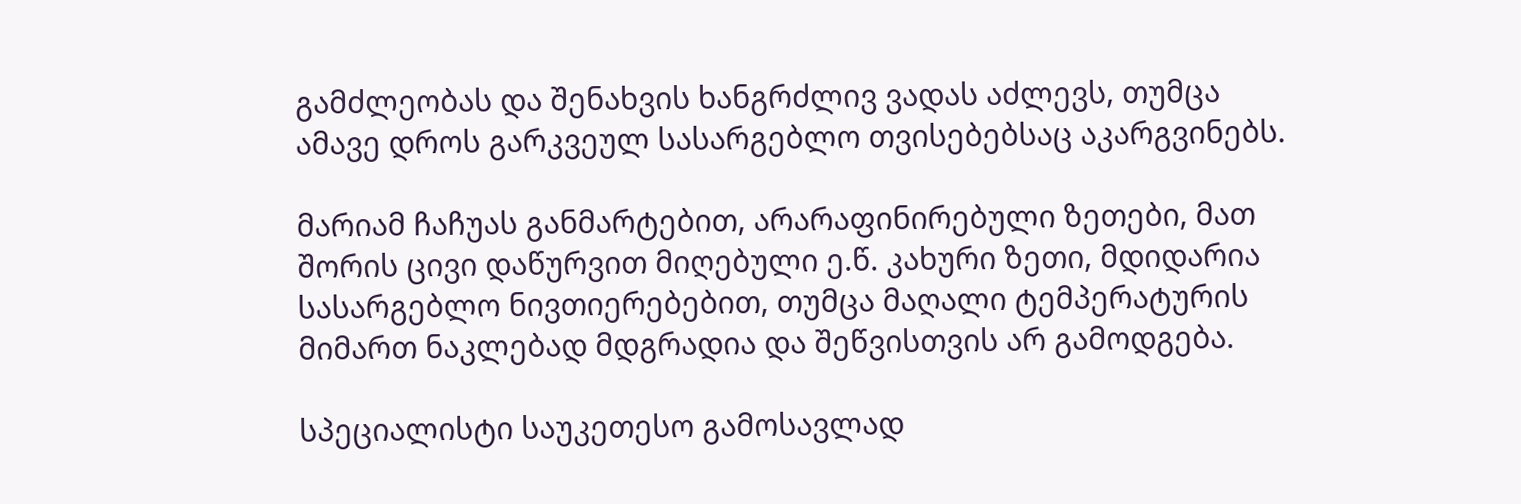გამძლეობას და შენახვის ხანგრძლივ ვადას აძლევს, თუმცა ამავე დროს გარკვეულ სასარგებლო თვისებებსაც აკარგვინებს.

მარიამ ჩაჩუას განმარტებით, არარაფინირებული ზეთები, მათ შორის ცივი დაწურვით მიღებული ე.წ. კახური ზეთი, მდიდარია სასარგებლო ნივთიერებებით, თუმცა მაღალი ტემპერატურის მიმართ ნაკლებად მდგრადია და შეწვისთვის არ გამოდგება.

სპეციალისტი საუკეთესო გამოსავლად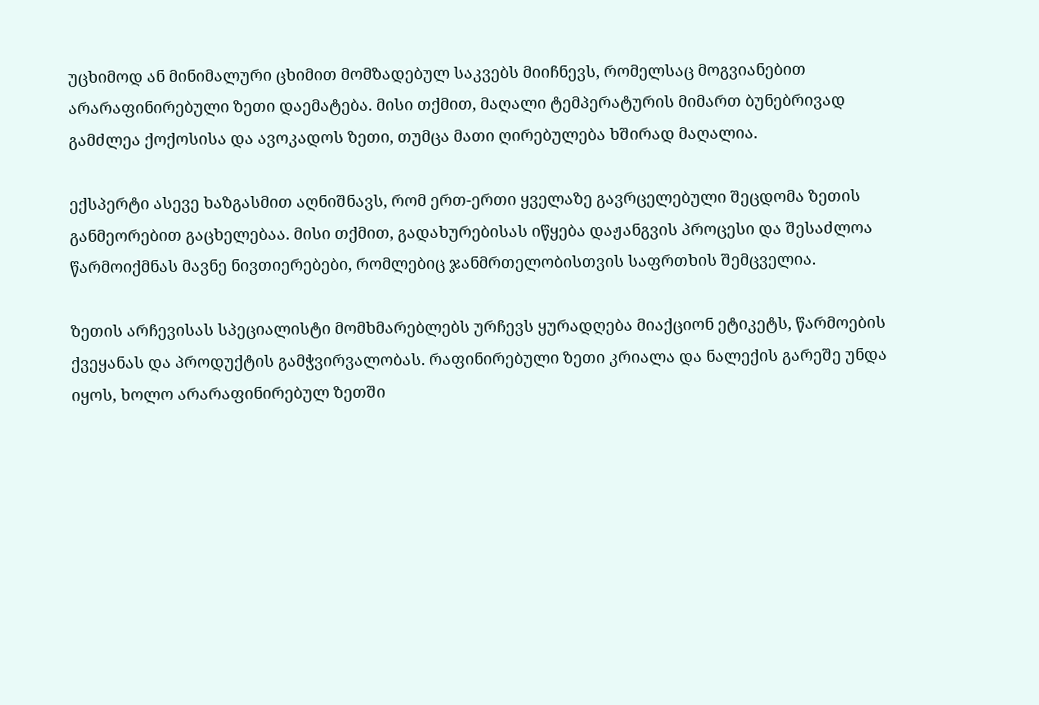უცხიმოდ ან მინიმალური ცხიმით მომზადებულ საკვებს მიიჩნევს, რომელსაც მოგვიანებით არარაფინირებული ზეთი დაემატება. მისი თქმით, მაღალი ტემპერატურის მიმართ ბუნებრივად გამძლეა ქოქოსისა და ავოკადოს ზეთი, თუმცა მათი ღირებულება ხშირად მაღალია.

ექსპერტი ასევე ხაზგასმით აღნიშნავს, რომ ერთ-ერთი ყველაზე გავრცელებული შეცდომა ზეთის განმეორებით გაცხელებაა. მისი თქმით, გადახურებისას იწყება დაჟანგვის პროცესი და შესაძლოა წარმოიქმნას მავნე ნივთიერებები, რომლებიც ჯანმრთელობისთვის საფრთხის შემცველია.

ზეთის არჩევისას სპეციალისტი მომხმარებლებს ურჩევს ყურადღება მიაქციონ ეტიკეტს, წარმოების ქვეყანას და პროდუქტის გამჭვირვალობას. რაფინირებული ზეთი კრიალა და ნალექის გარეშე უნდა იყოს, ხოლო არარაფინირებულ ზეთში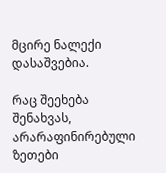მცირე ნალექი დასაშვებია.

რაც შეეხება შენახვას, არარაფინირებული ზეთები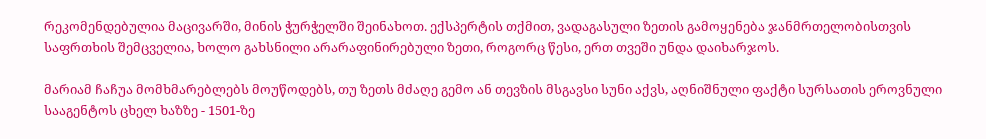რეკომენდებულია მაცივარში, მინის ჭურჭელში შეინახოთ. ექსპერტის თქმით, ვადაგასული ზეთის გამოყენება ჯანმრთელობისთვის საფრთხის შემცველია, ხოლო გახსნილი არარაფინირებული ზეთი, როგორც წესი, ერთ თვეში უნდა დაიხარჯოს.

მარიამ ჩაჩუა მომხმარებლებს მოუწოდებს, თუ ზეთს მძაღე გემო ან თევზის მსგავსი სუნი აქვს, აღნიშნული ფაქტი სურსათის ეროვნული სააგენტოს ცხელ ხაზზე - 1501-ზე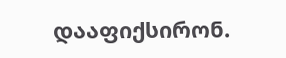დააფიქსირონ.